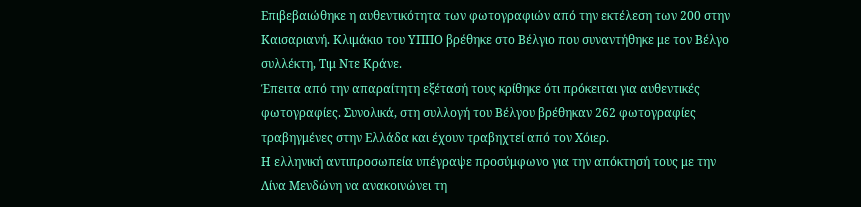Επιβεβαιώθηκε η αυθεντικότητα των φωτογραφιών από την εκτέλεση των 200 στην Καισαριανή. Κλιμάκιο του ΥΠΠΟ βρέθηκε στο Βέλγιο που συναντήθηκε με τον Βέλγο συλλέκτη, Τιμ Ντε Κράνε.
Έπειτα από την απαραίτητη εξέτασή τους κρίθηκε ότι πρόκειται για αυθεντικές φωτογραφίες. Συνολικά, στη συλλογή του Βέλγου βρέθηκαν 262 φωτογραφίες τραβηγμένες στην Ελλάδα και έχουν τραβηχτεί από τον Χόιερ.
Η ελληνική αντιπροσωπεία υπέγραψε προσύμφωνο για την απόκτησή τους με την Λίνα Μενδώνη να ανακοινώνει τη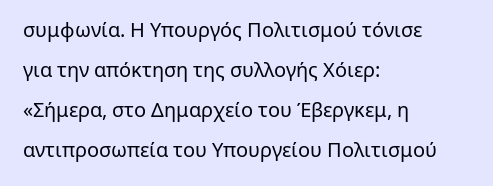συμφωνία. Η Υπουργός Πολιτισμού τόνισε για την απόκτηση της συλλογής Χόιερ: «Σήμερα, στο Δημαρχείο του Έβεργκεμ, η αντιπροσωπεία του Υπουργείου Πολιτισμού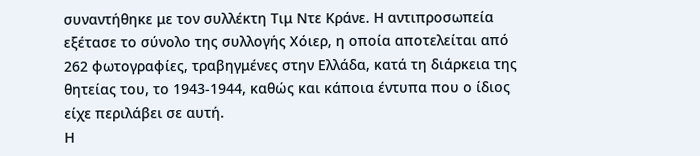συναντήθηκε με τον συλλέκτη Τιμ Ντε Κράνε. Η αντιπροσωπεία εξέτασε το σύνολο της συλλογής Χόιερ, η οποία αποτελείται από 262 φωτογραφίες, τραβηγμένες στην Ελλάδα, κατά τη διάρκεια της θητείας του, το 1943-1944, καθώς και κάποια έντυπα που ο ίδιος είχε περιλάβει σε αυτή.
Η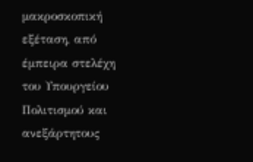μακροσκοπική εξέταση, από έμπειρα στελέχη του Υπουργείου Πολιτισμού και ανεξάρτητους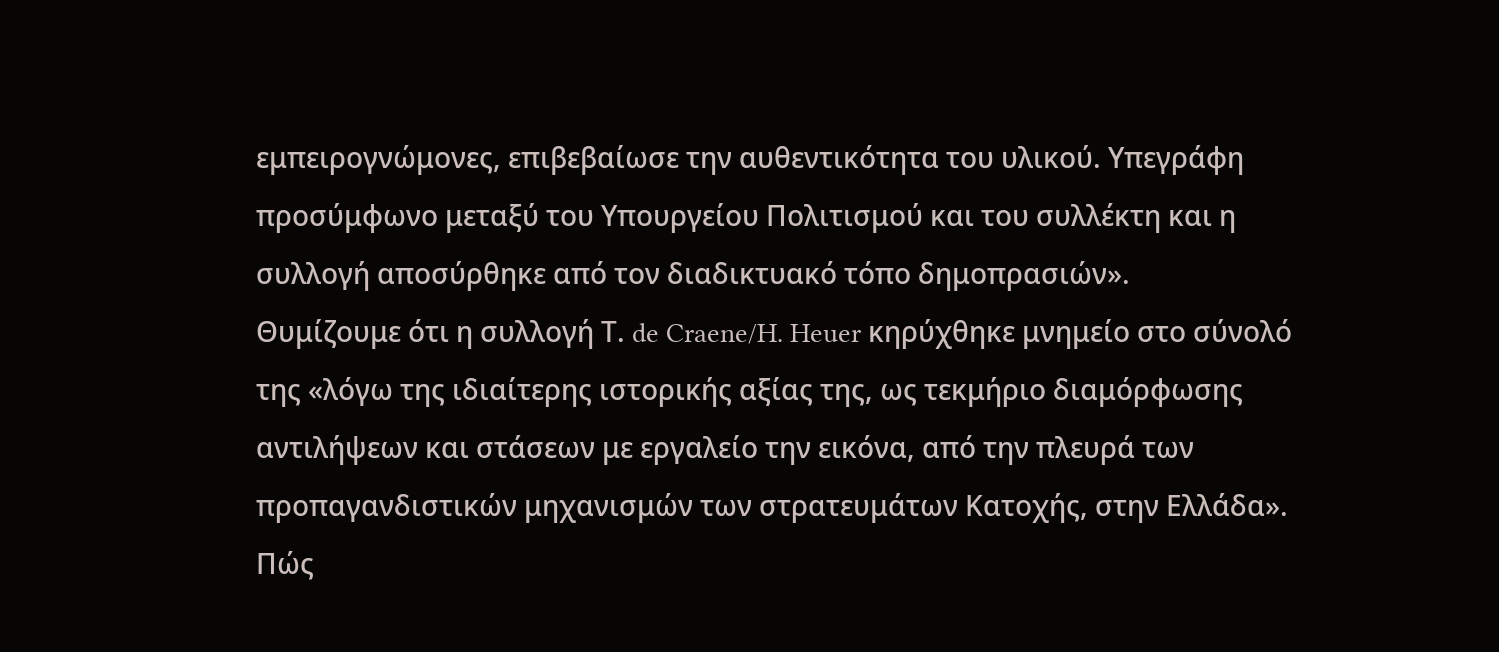εμπειρογνώμονες, επιβεβαίωσε την αυθεντικότητα του υλικού. Υπεγράφη προσύμφωνο μεταξύ του Υπουργείου Πολιτισμού και του συλλέκτη και η συλλογή αποσύρθηκε από τον διαδικτυακό τόπο δημοπρασιών».
Θυμίζουμε ότι η συλλογή Τ. de Craene/H. Heuer κηρύχθηκε μνημείο στο σύνολό της «λόγω της ιδιαίτερης ιστορικής αξίας της, ως τεκμήριο διαμόρφωσης αντιλήψεων και στάσεων με εργαλείο την εικόνα, από την πλευρά των προπαγανδιστικών μηχανισμών των στρατευμάτων Κατοχής, στην Ελλάδα».
Πώς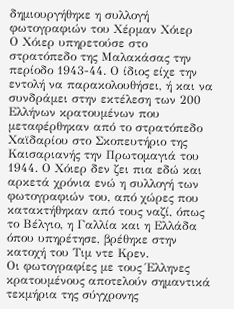δημιουργήθηκε η συλλογή φωτογραφιών του Χέρμαν Χόιερ
Ο Χόιερ υπηρετούσε στο στρατόπεδο της Μαλακάσας την περίοδο 1943-44. Ο ίδιος είχε την εντολή να παρακολουθήσει, ή και να συνδράμει στην εκτέλεση των 200 Ελλήνων κρατουμένων που μεταφέρθηκαν από το στρατόπεδο Χαϊδαρίου στο Σκοπευτήριο της Καισαριανής την Πρωτομαγιά του 1944. Ο Χόιερ δεν ζει πια εδώ και αρκετά χρόνια ενώ η συλλογή των φωτογραφιών του, από χώρες που κατακτήθηκαν από τους ναζί, όπως το Βέλγιο, η Γαλλία και η Ελλάδα όπου υπηρέτησε, βρέθηκε στην κατοχή του Τιμ ντε Κρεν.
Οι φωτογραφίες με τους Έλληνες κρατουμένους αποτελούν σημαντικά τεκμήρια της σύγχρονης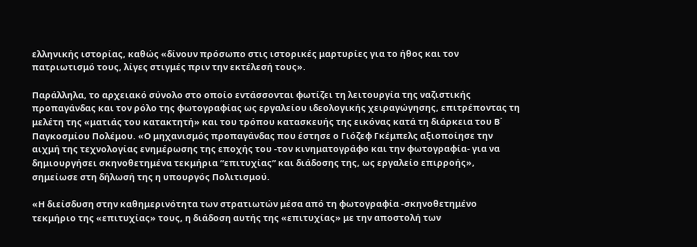ελληνικής ιστορίας, καθώς «δίνουν πρόσωπο στις ιστορικές μαρτυρίες για το ήθος και τον πατριωτισμό τους, λίγες στιγμές πριν την εκτέλεσή τους».

Παράλληλα, το αρχειακό σύνολο στο οποίο εντάσσονται φωτίζει τη λειτουργία της ναζιστικής προπαγάνδας και τον ρόλο της φωτογραφίας ως εργαλείου ιδεολογικής χειραγώγησης, επιτρέποντας τη μελέτη της «ματιάς του κατακτητή» και του τρόπου κατασκευής της εικόνας κατά τη διάρκεια του Β΄ Παγκοσμίου Πολέμου. «Ο μηχανισμός προπαγάνδας που έστησε ο Γιόζεφ Γκέμπελς αξιοποίησε την αιχμή της τεχνολογίας ενημέρωσης της εποχής του -τον κινηματογράφο και την φωτογραφία- για να δημιουργήσει σκηνοθετημένα τεκμήρια “επιτυχίας” και διάδοσης της, ως εργαλείο επιρροής», σημείωσε στη δήλωσή της η υπουργός Πολιτισμού.

«Η διείσδυση στην καθημερινότητα των στρατιωτών μέσα από τη φωτογραφία -σκηνοθετημένο τεκμήριο της «επιτυχίας» τους, η διάδοση αυτής της «επιτυχίας» με την αποστολή των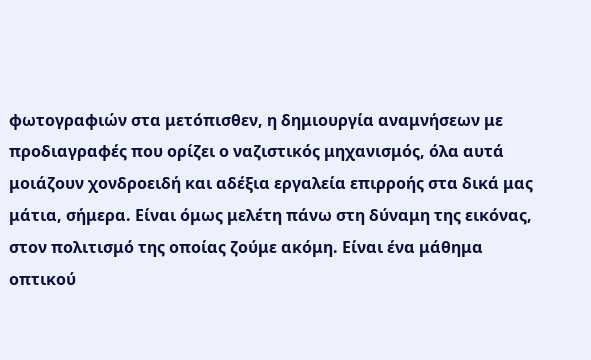φωτογραφιών στα μετόπισθεν, η δημιουργία αναμνήσεων με προδιαγραφές που ορίζει ο ναζιστικός μηχανισμός, όλα αυτά μοιάζουν χονδροειδή και αδέξια εργαλεία επιρροής στα δικά μας μάτια, σήμερα. Είναι όμως μελέτη πάνω στη δύναμη της εικόνας, στον πολιτισμό της οποίας ζούμε ακόμη. Είναι ένα μάθημα οπτικού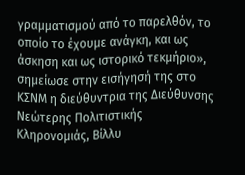γραμματισμού από το παρελθόν, το οποίο το έχουμε ανάγκη, και ως άσκηση και ως ιστορικό τεκμήριο», σημείωσε στην εισήγησή της στο ΚΣΝΜ η διεύθυντρια της Διεύθυνσης Νεώτερης Πολιτιστικής Κληρονομιάς, Βίλλυ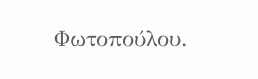Φωτοπούλου.